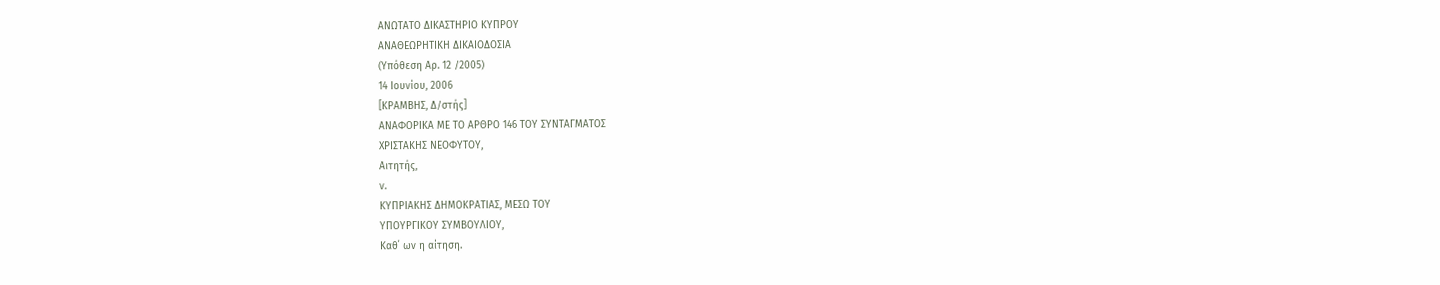ΑΝΩΤΑΤΟ ΔΙΚΑΣΤΗΡΙΟ ΚΥΠΡΟΥ
ΑΝΑΘΕΩΡΗΤΙΚΗ ΔΙΚΑΙΟΔΟΣΙΑ
(Υπόθεση Αρ. 12 /2005)
14 Ιουνίου, 2006
[ΚΡΑΜΒΗΣ, Δ/στής]
ΑΝΑΦΟΡΙΚΑ ΜΕ ΤΟ ΑΡΘΡΟ 146 ΤΟΥ ΣΥΝΤΑΓΜΑΤΟΣ
ΧΡΙΣΤΑΚΗΣ ΝΕΟΦΥΤΟΥ,
Αιτητής,
ν.
ΚΥΠΡΙΑΚΗΣ ΔΗΜΟΚΡΑΤΙΑΣ, ΜΕΣΩ ΤΟΥ
ΥΠΟΥΡΓΙΚΟΥ ΣΥΜΒΟΥΛΙΟΥ,
Καθ΄ ων η αίτηση.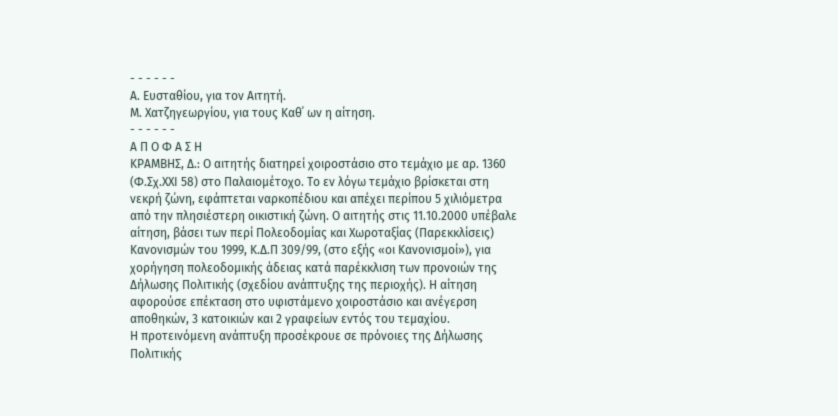- - - - - -
Α. Ευσταθίου, για τον Αιτητή.
Μ. Χατζηγεωργίου, για τους Καθ΄ ων η αίτηση.
- - - - - -
Α Π Ο Φ Α Σ Η
ΚΡΑΜΒΗΣ, Δ.: Ο αιτητής διατηρεί χοιροστάσιο στο τεμάχιο με αρ. 1360 (Φ.Σχ.ΧΧΙ 58) στο Παλαιομέτοχο. Το εν λόγω τεμάχιο βρίσκεται στη νεκρή ζώνη, εφάπτεται ναρκοπέδιου και απέχει περίπου 5 χιλιόμετρα από την πλησιέστερη οικιστική ζώνη. Ο αιτητής στις 11.10.2000 υπέβαλε αίτηση, βάσει των περί Πολεοδομίας και Χωροταξίας (Παρεκκλίσεις) Κανονισμών του 1999, Κ.Δ.Π 309/99, (στο εξής «οι Κανονισμοί»), για χορήγηση πολεοδομικής άδειας κατά παρέκκλιση των προνοιών της Δήλωσης Πολιτικής (σχεδίου ανάπτυξης της περιοχής). Η αίτηση αφορούσε επέκταση στο υφιστάμενο χοιροστάσιο και ανέγερση αποθηκών, 3 κατοικιών και 2 γραφείων εντός του τεμαχίου.
Η προτεινόμενη ανάπτυξη προσέκρουε σε πρόνοιες της Δήλωσης Πολιτικής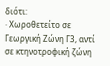διότι:
· Χωροθετείτο σε Γεωργική Ζώνη Γ3, αντί σε κτηνοτροφική ζώνη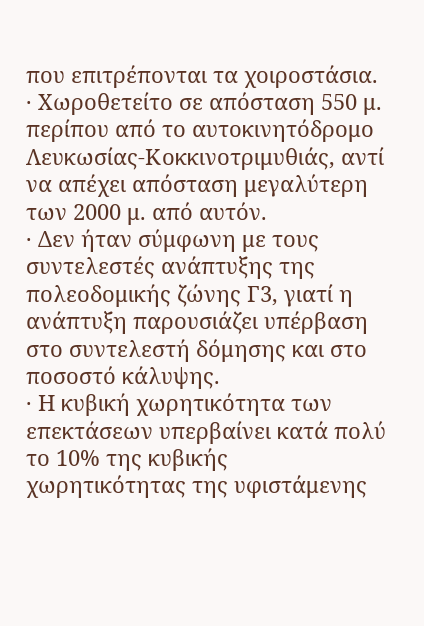που επιτρέπονται τα χοιροστάσια.
· Χωροθετείτο σε απόσταση 550 μ. περίπου από το αυτοκινητόδρομο Λευκωσίας-Κοκκινοτριμυθιάς, αντί να απέχει απόσταση μεγαλύτερη των 2000 μ. από αυτόν.
· Δεν ήταν σύμφωνη με τους συντελεστές ανάπτυξης της πολεοδομικής ζώνης Γ3, γιατί η ανάπτυξη παρουσιάζει υπέρβαση στο συντελεστή δόμησης και στο ποσοστό κάλυψης.
· Η κυβική χωρητικότητα των επεκτάσεων υπερβαίνει κατά πολύ το 10% της κυβικής χωρητικότητας της υφιστάμενης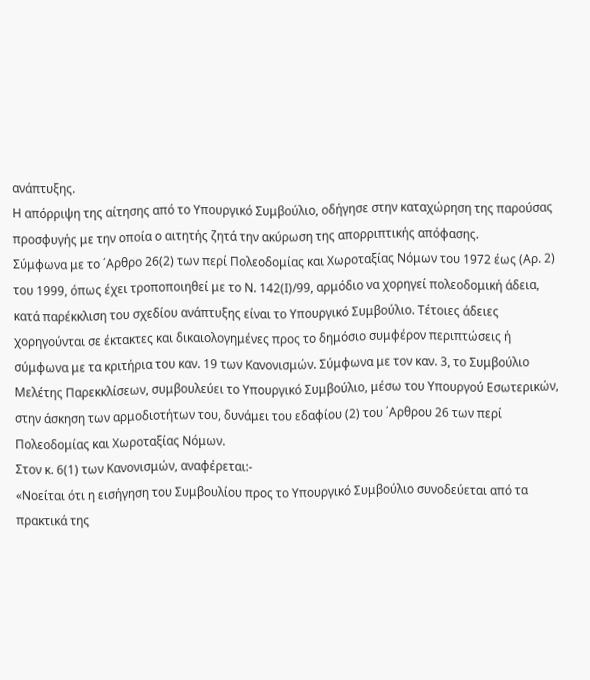ανάπτυξης.
Η απόρριψη της αίτησης από το Υπουργικό Συμβούλιο, οδήγησε στην καταχώρηση της παρούσας προσφυγής με την οποία ο αιτητής ζητά την ακύρωση της απορριπτικής απόφασης.
Σύμφωνα με το ΄Αρθρο 26(2) των περί Πολεοδομίας και Χωροταξίας Νόμων του 1972 έως (Αρ. 2) του 1999, όπως έχει τροποποιηθεί με το Ν. 142(Ι)/99, αρμόδιο να χορηγεί πολεοδομική άδεια, κατά παρέκκλιση του σχεδίου ανάπτυξης είναι το Υπουργικό Συμβούλιο. Τέτοιες άδειες χορηγούνται σε έκτακτες και δικαιολογημένες προς το δημόσιο συμφέρον περιπτώσεις ή σύμφωνα με τα κριτήρια του καν. 19 των Κανονισμών. Σύμφωνα με τον καν. 3, το Συμβούλιο Μελέτης Παρεκκλίσεων, συμβουλεύει το Υπουργικό Συμβούλιο, μέσω του Υπουργού Εσωτερικών, στην άσκηση των αρμοδιοτήτων του, δυνάμει του εδαφίου (2) του ΄Αρθρου 26 των περί Πολεοδομίας και Χωροταξίας Νόμων.
Στον κ. 6(1) των Κανονισμών, αναφέρεται:-
«Νοείται ότι η εισήγηση του Συμβουλίου προς το Υπουργικό Συμβούλιο συνοδεύεται από τα πρακτικά της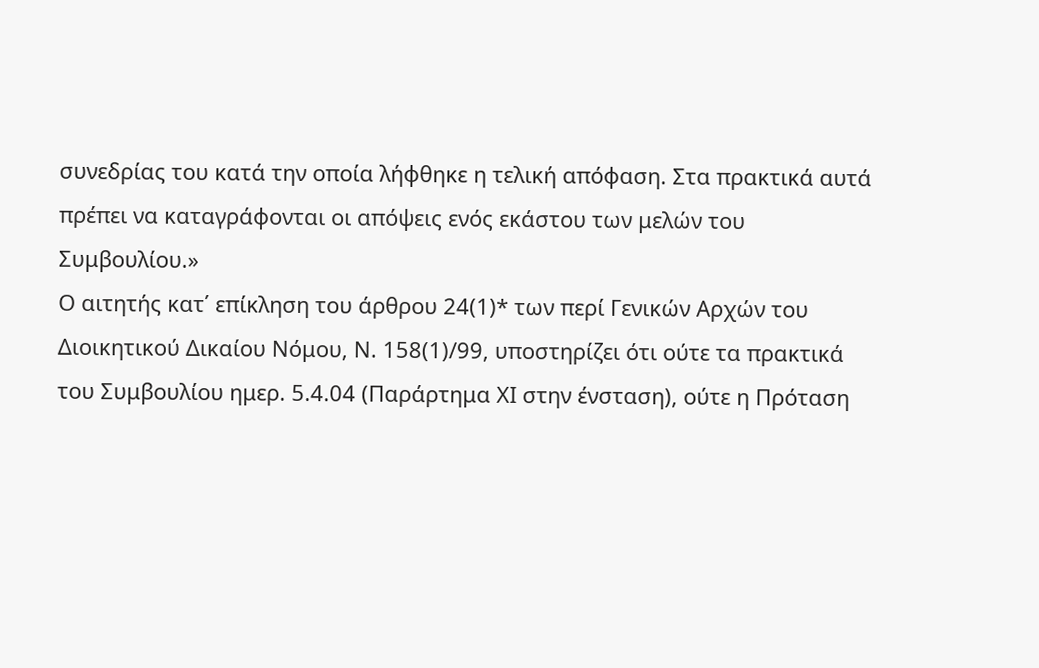συνεδρίας του κατά την οποία λήφθηκε η τελική απόφαση. Στα πρακτικά αυτά πρέπει να καταγράφονται οι απόψεις ενός εκάστου των μελών του Συμβουλίου.»
Ο αιτητής κατ΄ επίκληση του άρθρου 24(1)* των περί Γενικών Αρχών του Διοικητικού Δικαίου Νόμου, Ν. 158(1)/99, υποστηρίζει ότι ούτε τα πρακτικά του Συμβουλίου ημερ. 5.4.04 (Παράρτημα ΧΙ στην ένσταση), ούτε η Πρόταση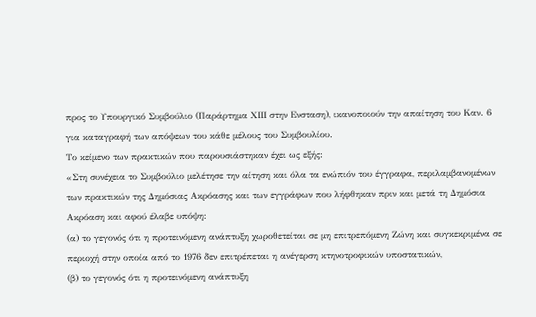προς το Υπουργικό Συμβούλιο (Παράρτημα ΧΙΙΙ στην Ενσταση), ικανοποιούν την απαίτηση του Καν. 6 για καταγραφή των απόψεων του κάθε μέλους του Συμβουλίου.
Το κείμενο των πρακτικών που παρουσιάστηκαν έχει ως εξής:
«Στη συνέχεια το Συμβούλιο μελέτησε την αίτηση και όλα τα ενώπιόν του έγγραφα, περιλαμβανομένων των πρακτικών της Δημόσιας Ακρόασης και των εγγράφων που λήφθηκαν πριν και μετά τη Δημόσια Ακρόαση και αφού έλαβε υπόψη:
(α) το γεγονός ότι η προτεινόμενη ανάπτυξη χωροθετείται σε μη επιτρεπόμενη Ζώνη και συγκεκριμένα σε περιοχή στην οποία από το 1976 δεν επιτρέπεται η ανέγερση κτηνοτροφικών υποστατικών,
(β) το γεγονός ότι η προτεινόμενη ανάπτυξη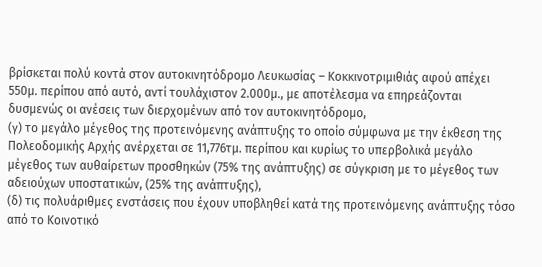βρίσκεται πολύ κοντά στον αυτοκινητόδρομο Λευκωσίας – Κοκκινοτριμιθιάς αφού απέχει 550μ. περίπου από αυτό, αντί τουλάχιστον 2.000μ., με αποτέλεσμα να επηρεάζονται δυσμενώς οι ανέσεις των διερχομένων από τον αυτοκινητόδρομο,
(γ) το μεγάλο μέγεθος της προτεινόμενης ανάπτυξης το οποίο σύμφωνα με την έκθεση της Πολεοδομικής Αρχής ανέρχεται σε 11,776τμ. περίπου και κυρίως το υπερβολικά μεγάλο μέγεθος των αυθαίρετων προσθηκών (75% της ανάπτυξης) σε σύγκριση με το μέγεθος των αδειούχων υποστατικών, (25% της ανάπτυξης),
(δ) τις πολυάριθμες ενστάσεις που έχουν υποβληθεί κατά της προτεινόμενης ανάπτυξης τόσο από το Κοινοτικό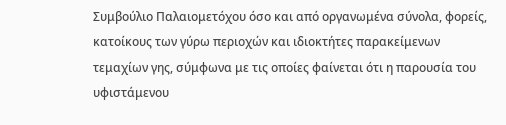Συμβούλιο Παλαιομετόχου όσο και από οργανωμένα σύνολα, φορείς, κατοίκους των γύρω περιοχών και ιδιοκτήτες παρακείμενων τεμαχίων γης, σύμφωνα με τις οποίες φαίνεται ότι η παρουσία του υφιστάμενου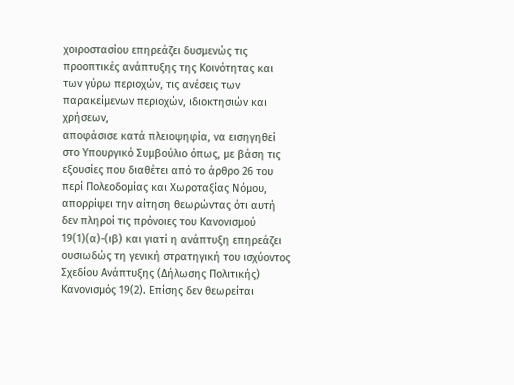χοιροστασίου επηρεάζει δυσμενώς τις προοπτικές ανάπτυξης της Κοινότητας και των γύρω περιοχών, τις ανέσεις των παρακείμενων περιοχών, ιδιοκτησιών και χρήσεων,
αποφάσισε κατά πλειοψηφία, να εισηγηθεί στο Υπουργικό Συμβούλιο όπως, με βάση τις εξουσίες που διαθέτει από το άρθρο 26 του περί Πολεοδομίας και Χωροταξίας Νόμου, απορρίψει την αίτηση θεωρώντας ότι αυτή δεν πληροί τις πρόνοιες του Κανονισμού 19(1)(α)-(ιβ) και γιατί η ανάπτυξη επηρεάζει ουσιωδώς τη γενική στρατηγική του ισχύοντος Σχεδίου Ανάπτυξης (Δήλωσης Πολιτικής) Κανονισμός 19(2). Επίσης δεν θεωρείται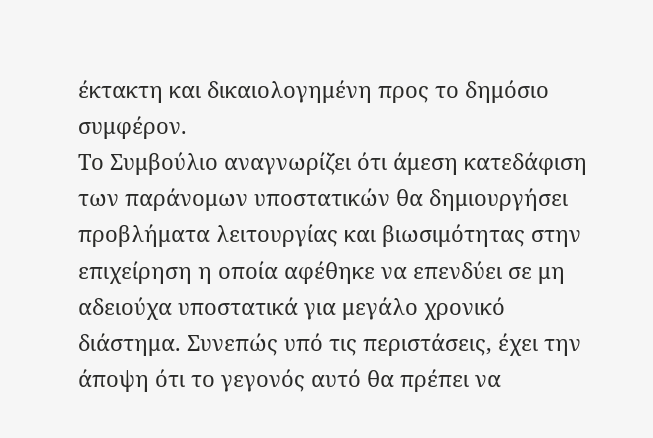έκτακτη και δικαιολογημένη προς το δημόσιο συμφέρον.
Το Συμβούλιο αναγνωρίζει ότι άμεση κατεδάφιση των παράνομων υποστατικών θα δημιουργήσει προβλήματα λειτουργίας και βιωσιμότητας στην επιχείρηση η οποία αφέθηκε να επενδύει σε μη αδειούχα υποστατικά για μεγάλο χρονικό διάστημα. Συνεπώς υπό τις περιστάσεις, έχει την άποψη ότι το γεγονός αυτό θα πρέπει να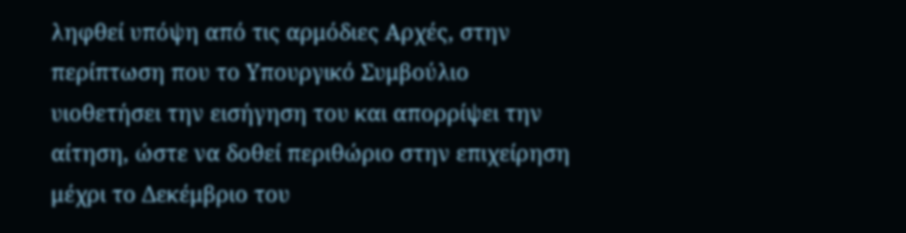ληφθεί υπόψη από τις αρμόδιες Αρχές, στην περίπτωση που το Υπουργικό Συμβούλιο υιοθετήσει την εισήγηση του και απορρίψει την αίτηση, ώστε να δοθεί περιθώριο στην επιχείρηση μέχρι το Δεκέμβριο του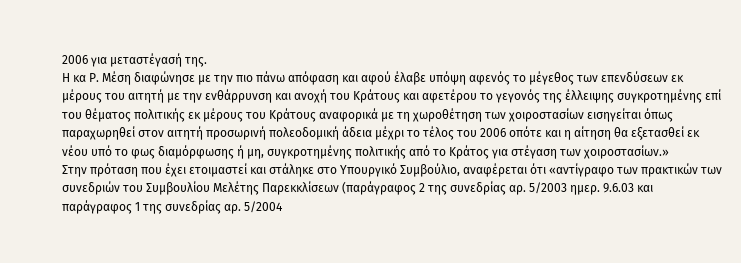2006 για μεταστέγασή της.
Η κα Ρ. Μέση διαφώνησε με την πιο πάνω απόφαση και αφού έλαβε υπόψη αφενός το μέγεθος των επενδύσεων εκ μέρους του αιτητή με την ενθάρρυνση και ανοχή του Κράτους και αφετέρου το γεγονός της έλλειψης συγκροτημένης επί του θέματος πολιτικής εκ μέρους του Κράτους αναφορικά με τη χωροθέτηση των χοιροστασίων εισηγείται όπως παραχωρηθεί στον αιτητή προσωρινή πολεοδομική άδεια μέχρι το τέλος του 2006 οπότε και η αίτηση θα εξετασθεί εκ νέου υπό το φως διαμόρφωσης ή μη, συγκροτημένης πολιτικής από το Κράτος για στέγαση των χοιροστασίων.»
Στην πρόταση που έχει ετοιμαστεί και στάληκε στο Υπουργικό Συμβούλιο, αναφέρεται ότι «αντίγραφο των πρακτικών των συνεδριών του Συμβουλίου Μελέτης Παρεκκλίσεων (παράγραφος 2 της συνεδρίας αρ. 5/2003 ημερ. 9.6.03 και παράγραφος 1 της συνεδρίας αρ. 5/2004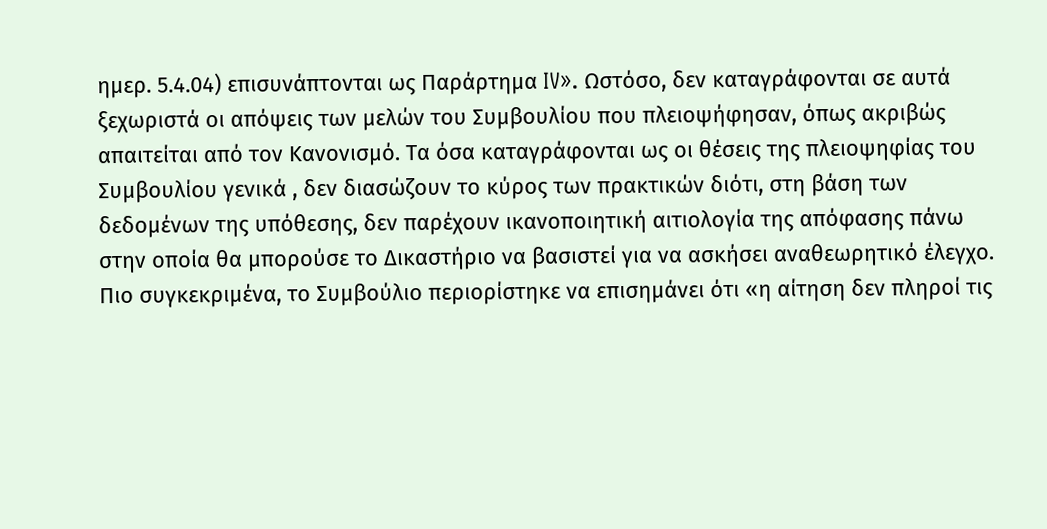ημερ. 5.4.04) επισυνάπτονται ως Παράρτημα IV». Ωστόσο, δεν καταγράφονται σε αυτά ξεχωριστά οι απόψεις των μελών του Συμβουλίου που πλειοψήφησαν, όπως ακριβώς απαιτείται από τον Κανονισμό. Τα όσα καταγράφονται ως οι θέσεις της πλειοψηφίας του Συμβουλίου γενικά , δεν διασώζουν το κύρος των πρακτικών διότι, στη βάση των δεδομένων της υπόθεσης, δεν παρέχουν ικανοποιητική αιτιολογία της απόφασης πάνω στην οποία θα μπορούσε το Δικαστήριο να βασιστεί για να ασκήσει αναθεωρητικό έλεγχο.
Πιο συγκεκριμένα, το Συμβούλιο περιορίστηκε να επισημάνει ότι «η αίτηση δεν πληροί τις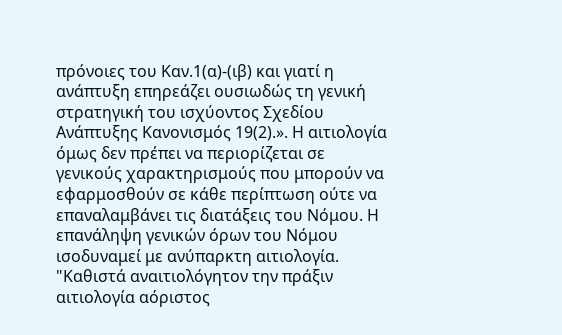πρόνοιες του Καν.1(α)-(ιβ) και γιατί η ανάπτυξη επηρεάζει ουσιωδώς τη γενική στρατηγική του ισχύοντος Σχεδίου Ανάπτυξης Κανονισμός 19(2).». Η αιτιολογία όμως δεν πρέπει να περιορίζεται σε γενικούς χαρακτηρισμούς που μπορούν να εφαρμοσθούν σε κάθε περίπτωση ούτε να επαναλαμβάνει τις διατάξεις του Νόμου. Η επανάληψη γενικών όρων του Νόμου ισοδυναμεί με ανύπαρκτη αιτιολογία. "Καθιστά αναιτιολόγητον την πράξιν αιτιολογία αόριστος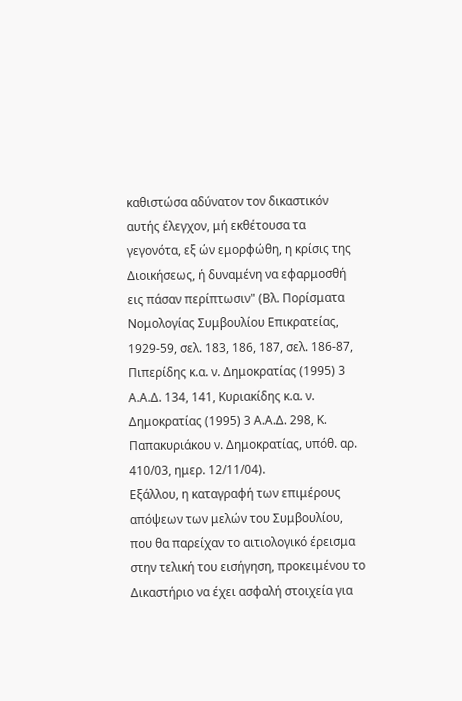καθιστώσα αδύνατον τον δικαστικόν αυτής έλεγχον, μή εκθέτουσα τα γεγονότα, εξ ών εμορφώθη, η κρίσις της Διοικήσεως, ή δυναμένη να εφαρμοσθή εις πάσαν περίπτωσιν" (Βλ. Πορίσματα Νομολογίας Συμβουλίου Επικρατείας, 1929-59, σελ. 183, 186, 187, σελ. 186-87, Πιπερίδης κ.α. ν. Δημοκρατίας (1995) 3 Α.Α.Δ. 134, 141, Κυριακίδης κ.α. ν. Δημοκρατίας (1995) 3 Α.Α.Δ. 298, Κ. Παπακυριάκου ν. Δημοκρατίας, υπόθ. αρ. 410/03, ημερ. 12/11/04).
Εξάλλου, η καταγραφή των επιμέρους απόψεων των μελών του Συμβουλίου, που θα παρείχαν το αιτιολογικό έρεισμα στην τελική του εισήγηση, προκειμένου το Δικαστήριο να έχει ασφαλή στοιχεία για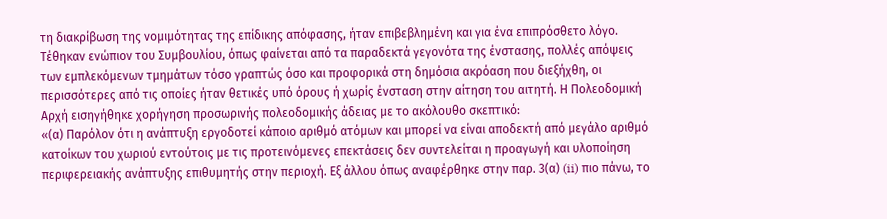τη διακρίβωση της νομιμότητας της επίδικης απόφασης, ήταν επιβεβλημένη και για ένα επιπρόσθετο λόγο. Τέθηκαν ενώπιον του Συμβουλίου, όπως φαίνεται από τα παραδεκτά γεγονότα της ένστασης, πολλές απόψεις των εμπλεκόμενων τμημάτων τόσο γραπτώς όσο και προφορικά στη δημόσια ακρόαση που διεξήχθη, οι περισσότερες από τις οποίες ήταν θετικές υπό όρους ή χωρίς ένσταση στην αίτηση του αιτητή. Η Πολεοδομική Αρχή εισηγήθηκε χορήγηση προσωρινής πολεοδομικής άδειας με το ακόλουθο σκεπτικό:
«(α) Παρόλον ότι η ανάπτυξη εργοδοτεί κάποιο αριθμό ατόμων και μπορεί να είναι αποδεκτή από μεγάλο αριθμό κατοίκων του χωριού εντούτοις με τις προτεινόμενες επεκτάσεις δεν συντελείται η προαγωγή και υλοποίηση περιφερειακής ανάπτυξης επιθυμητής στην περιοχή. Εξ άλλου όπως αναφέρθηκε στην παρ. 3(α) (ii) πιο πάνω, το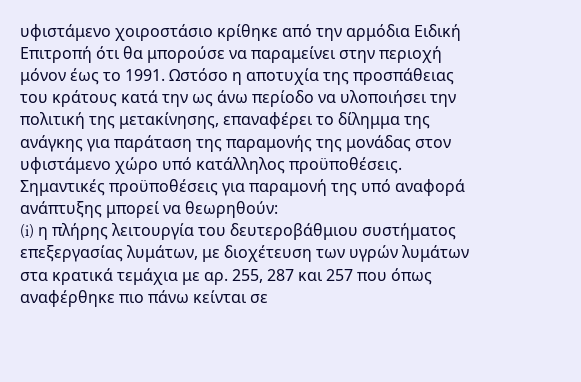υφιστάμενο χοιροστάσιο κρίθηκε από την αρμόδια Ειδική Επιτροπή ότι θα μπορούσε να παραμείνει στην περιοχή μόνον έως το 1991. Ωστόσο η αποτυχία της προσπάθειας του κράτους κατά την ως άνω περίοδο να υλοποιήσει την πολιτική της μετακίνησης, επαναφέρει το δίλημμα της ανάγκης για παράταση της παραμονής της μονάδας στον υφιστάμενο χώρο υπό κατάλληλος προϋποθέσεις. Σημαντικές προϋποθέσεις για παραμονή της υπό αναφορά ανάπτυξης μπορεί να θεωρηθούν:
(i) η πλήρης λειτουργία του δευτεροβάθμιου συστήματος επεξεργασίας λυμάτων, με διοχέτευση των υγρών λυμάτων στα κρατικά τεμάχια με αρ. 255, 287 και 257 που όπως αναφέρθηκε πιο πάνω κείνται σε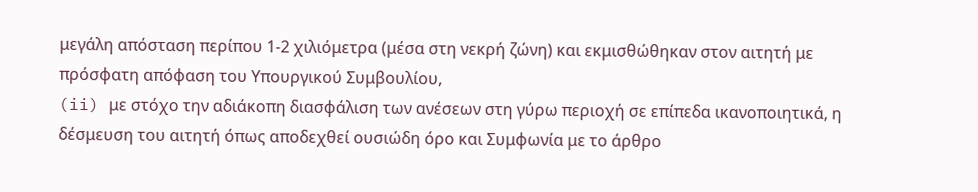μεγάλη απόσταση περίπου 1-2 χιλιόμετρα (μέσα στη νεκρή ζώνη) και εκμισθώθηκαν στον αιτητή με πρόσφατη απόφαση του Υπουργικού Συμβουλίου,
(ii) με στόχο την αδιάκοπη διασφάλιση των ανέσεων στη γύρω περιοχή σε επίπεδα ικανοποιητικά, η δέσμευση του αιτητή όπως αποδεχθεί ουσιώδη όρο και Συμφωνία με το άρθρο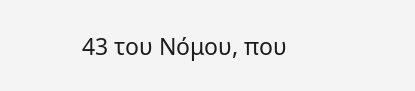43 του Νόμου, που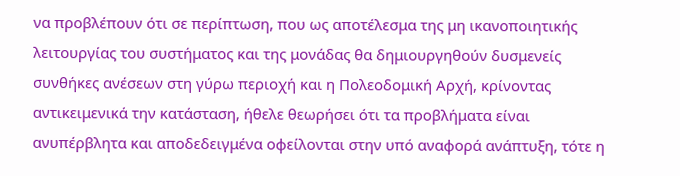να προβλέπουν ότι σε περίπτωση, που ως αποτέλεσμα της μη ικανοποιητικής λειτουργίας του συστήματος και της μονάδας θα δημιουργηθούν δυσμενείς συνθήκες ανέσεων στη γύρω περιοχή και η Πολεοδομική Αρχή, κρίνοντας αντικειμενικά την κατάσταση, ήθελε θεωρήσει ότι τα προβλήματα είναι ανυπέρβλητα και αποδεδειγμένα οφείλονται στην υπό αναφορά ανάπτυξη, τότε η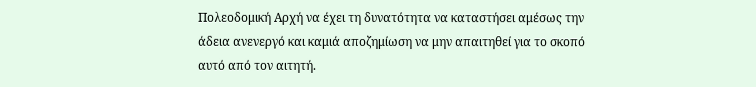Πολεοδομική Αρχή να έχει τη δυνατότητα να καταστήσει αμέσως την άδεια ανενεργό και καμιά αποζημίωση να μην απαιτηθεί για το σκοπό αυτό από τον αιτητή.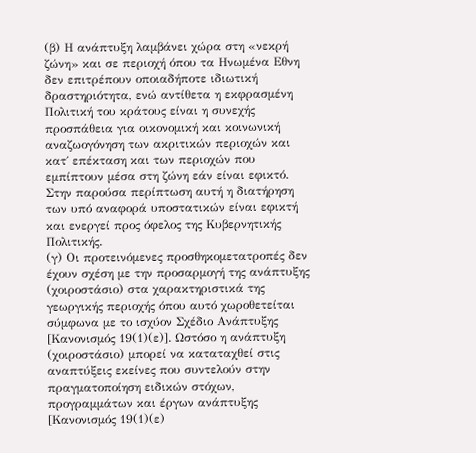(β) Η ανάπτυξη λαμβάνει χώρα στη «νεκρή ζώνη» και σε περιοχή όπου τα Ηνωμένα Εθνη δεν επιτρέπουν οποιαδήποτε ιδιωτική δραστηριότητα, ενώ αντίθετα η εκφρασμένη Πολιτική του κράτους είναι η συνεχής προσπάθεια για οικονομική και κοινωνική αναζωογόνηση των ακριτικών περιοχών και κατ΄ επέκταση και των περιοχών που εμπίπτουν μέσα στη ζώνη εάν είναι εφικτό. Στην παρούσα περίπτωση αυτή η διατήρηση των υπό αναφορά υποστατικών είναι εφικτή και ενεργεί προς όφελος της Κυβερνητικής Πολιτικής.
(γ) Οι προτεινόμενες προσθηκομετατροπές δεν έχουν σχέση με την προσαρμογή της ανάπτυξης (χοιροστάσιο) στα χαρακτηριστικά της γεωργικής περιοχής όπου αυτό χωροθετείται σύμφωνα με το ισχύον Σχέδιο Ανάπτυξης [Κανονισμός 19(1)(ε)]. Ωστόσο η ανάπτυξη (χοιροστάσιο) μπορεί να καταταχθεί στις αναπτύξεις εκείνες που συντελούν στην πραγματοποίηση ειδικών στόχων, προγραμμάτων και έργων ανάπτυξης [Κανονισμός 19(1)(ε)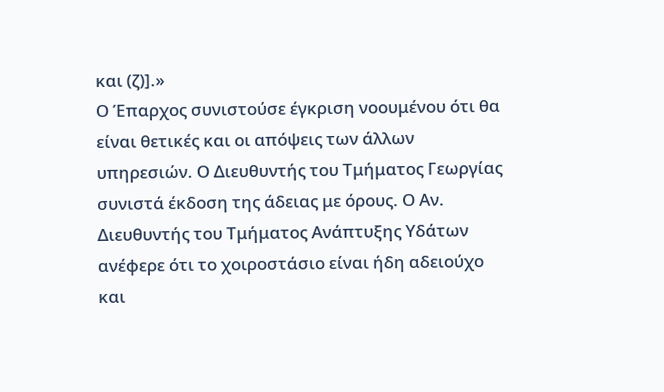και (ζ)].»
Ο Έπαρχος συνιστούσε έγκριση νοουμένου ότι θα είναι θετικές και οι απόψεις των άλλων υπηρεσιών. Ο Διευθυντής του Τμήματος Γεωργίας συνιστά έκδοση της άδειας με όρους. Ο Αν. Διευθυντής του Τμήματος Ανάπτυξης Υδάτων ανέφερε ότι το χοιροστάσιο είναι ήδη αδειούχο και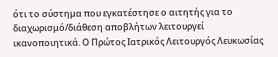ότι το σύστημα που εγκατέστησε ο αιτητής για το διαχωρισμό/διάθεση αποβλήτων λειτουργεί ικανοποιητικά. Ο Πρώτος Ιατρικός Λειτουργός Λευκωσίας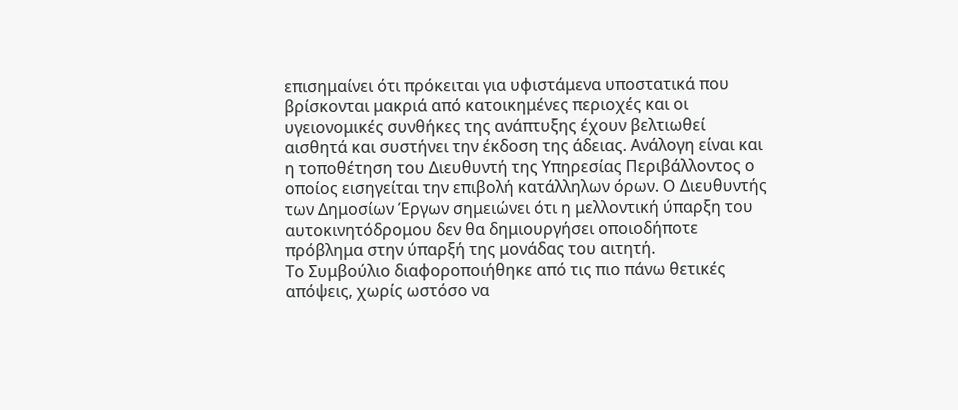επισημαίνει ότι πρόκειται για υφιστάμενα υποστατικά που βρίσκονται μακριά από κατοικημένες περιοχές και οι υγειονομικές συνθήκες της ανάπτυξης έχουν βελτιωθεί αισθητά και συστήνει την έκδοση της άδειας. Ανάλογη είναι και η τοποθέτηση του Διευθυντή της Υπηρεσίας Περιβάλλοντος ο οποίος εισηγείται την επιβολή κατάλληλων όρων. Ο Διευθυντής των Δημοσίων Έργων σημειώνει ότι η μελλοντική ύπαρξη του αυτοκινητόδρομου δεν θα δημιουργήσει οποιοδήποτε πρόβλημα στην ύπαρξή της μονάδας του αιτητή.
Το Συμβούλιο διαφοροποιήθηκε από τις πιο πάνω θετικές απόψεις, χωρίς ωστόσο να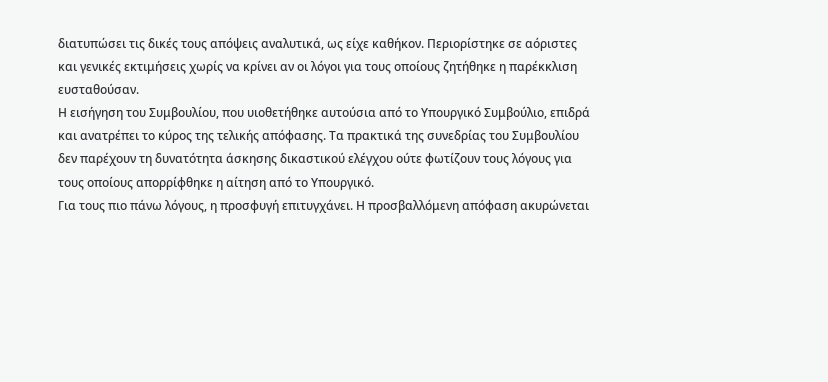διατυπώσει τις δικές τους απόψεις αναλυτικά, ως είχε καθήκον. Περιορίστηκε σε αόριστες και γενικές εκτιμήσεις χωρίς να κρίνει αν οι λόγοι για τους οποίους ζητήθηκε η παρέκκλιση ευσταθούσαν.
Η εισήγηση του Συμβουλίου, που υιοθετήθηκε αυτούσια από το Υπουργικό Συμβούλιο, επιδρά και ανατρέπει το κύρος της τελικής απόφασης. Τα πρακτικά της συνεδρίας του Συμβουλίου δεν παρέχουν τη δυνατότητα άσκησης δικαστικού ελέγχου ούτε φωτίζουν τους λόγους για τους οποίους απορρίφθηκε η αίτηση από το Υπουργικό.
Για τους πιο πάνω λόγους, η προσφυγή επιτυγχάνει. Η προσβαλλόμενη απόφαση ακυρώνεται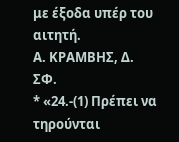με έξοδα υπέρ του αιτητή.
Α. ΚΡΑΜΒΗΣ, Δ.
ΣΦ.
* «24.-(1) Πρέπει να τηρούνται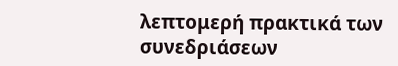λεπτομερή πρακτικά των συνεδριάσεων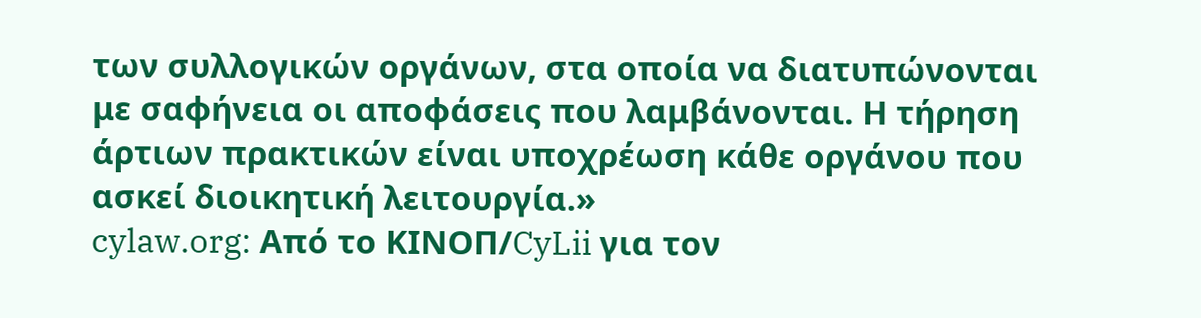των συλλογικών οργάνων, στα οποία να διατυπώνονται με σαφήνεια οι αποφάσεις που λαμβάνονται. Η τήρηση άρτιων πρακτικών είναι υποχρέωση κάθε οργάνου που ασκεί διοικητική λειτουργία.»
cylaw.org: Από το ΚΙΝOΠ/CyLii για τον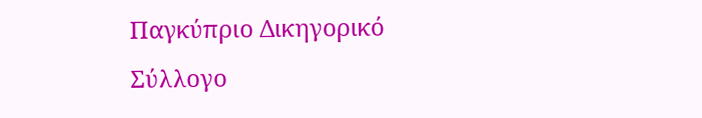Παγκύπριο Δικηγορικό Σύλλογο